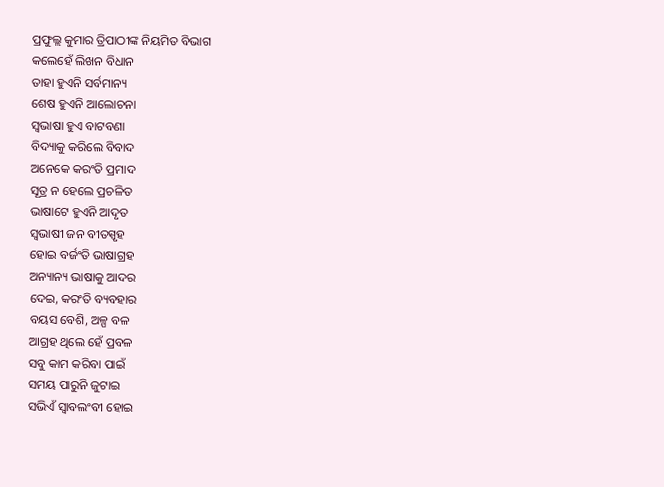ପ୍ରଫୁଲ୍ଲ କୁମାର ତ୍ରିପାଠୀଙ୍କ ନିୟମିତ ବିଭାଗ
କଲେହେଁ ଲିଖନ ବିଧାନ
ତାହା ହୁଏନି ସର୍ବମାନ୍ୟ
ଶେଷ ହୁଏନି ଆଲୋଚନା
ସ୍ବଭାଷା ହୁଏ ବାଟବଣା
ବିଦ୍ୟାକୁ କରିଲେ ବିବାଦ
ଅନେକେ କରଂତି ପ୍ରମାଦ
ସୂତ୍ର ନ ହେଲେ ପ୍ରଚଳିତ
ଭାଷାଟେ ହୁଏନି ଆଦୃତ
ସ୍ବଭାଷୀ ଜନ ବୀତସ୍ପୃହ
ହୋଇ ବର୍ଜଂତି ଭାଷାଗ୍ରହ
ଅନ୍ୟାନ୍ୟ ଭାଷାକୁ ଆଦର
ଦେଇ, କରଂତି ବ୍ୟବହାର
ବୟସ ବେଶି, ଅଳ୍ପ ବଳ
ଆଗ୍ରହ ଥିଲେ ହେଁ ପ୍ରବଳ
ସବୁ କାମ କରିବା ପାଇଁ
ସମୟ ପାରୁନି ଜୁଟାଇ
ସଭିଏଁ ସ୍ବାବଲଂବୀ ହୋଇ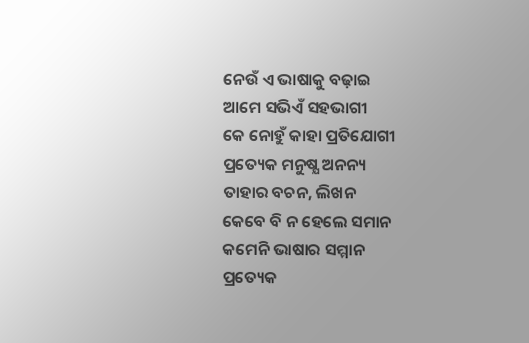ନେଉଁ ଏ ଭାଷାକୁ ବଢ଼ାଇ
ଆମେ ସଭିଏଁ ସହଭାଗୀ
କେ ନୋହୁଁ କାହା ପ୍ରତିଯୋଗୀ
ପ୍ରତ୍ୟେକ ମନୁଷ୍ଯ ଅନନ୍ୟ
ତାହାର ବଚନ, ଲିଖନ
କେବେ ବି ନ ହେଲେ ସମାନ
କମେନି ଭାଷାର ସମ୍ମାନ
ପ୍ରତ୍ୟେକ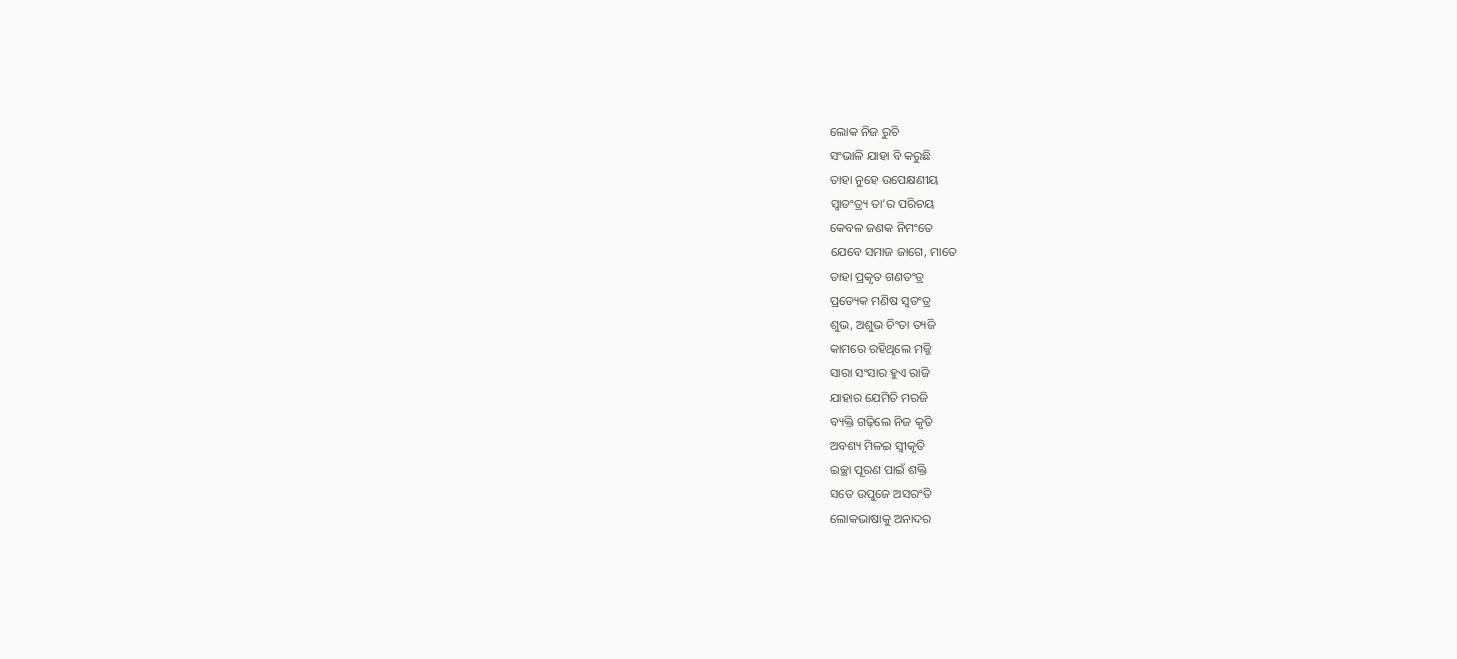ଲୋକ ନିଜ ରୁଚି
ସଂଭାଳି ଯାହା ବି କରୁଛି
ତାହା ନୁହେ ଉପେକ୍ଷଣୀୟ
ସ୍ବାତଂତ୍ର୍ୟ ତା’ର ପରିଚୟ
କେବଳ ଜଣକ ନିମଂତେ
ଯେବେ ସମାଜ ଜାଗେ, ମାତେ
ତାହା ପ୍ରକୃତ ଗଣତଂତ୍ର
ପ୍ରତ୍ୟେକ ମଣିଷ ସ୍ବତଂତ୍ର
ଶୁଭ, ଅଶୁଭ ଚିଂତା ତ୍ୟଜି
କାମରେ ରହିଥିଲେ ମଜ୍ଜି
ସାରା ସଂସାର ହୁଏ ରାଜି
ଯାହାର ଯେମିତି ମରଜି
ବ୍ୟକ୍ତି ଗଢ଼ିଲେ ନିଜ କୃତି
ଅବଶ୍ୟ ମିଳଇ ସ୍ବୀକୃତି
ଇଚ୍ଛା ପୂରଣ ପାଇଁ ଶକ୍ତି
ସତେ ଉପୁଜେ ଅସରଂତି
ଲୋକଭାଷାକୁ ଅନାଦର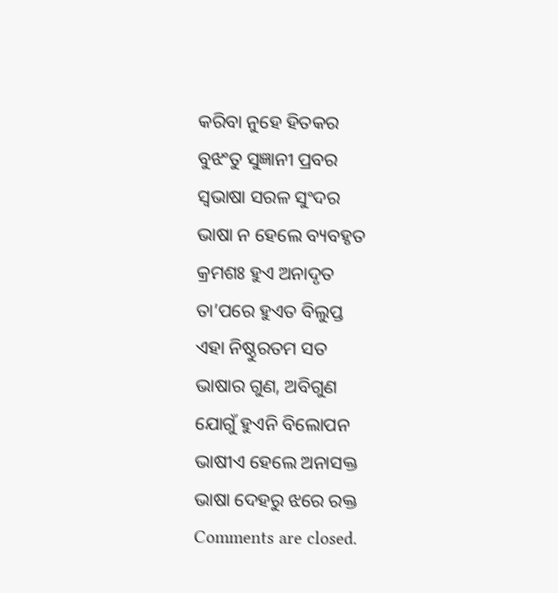କରିବା ନୁହେ ହିତକର
ବୁଝଂତୁ ସୁଜ୍ଞାନୀ ପ୍ରବର
ସ୍ବଭାଷା ସରଳ ସୁଂଦର
ଭାଷା ନ ହେଲେ ବ୍ୟବହୃତ
କ୍ରମଶଃ ହୁଏ ଅନାଦୃତ
ତା’ପରେ ହୁଏତ ବିଲୁପ୍ତ
ଏହା ନିଷ୍ଠୁରତମ ସତ
ଭାଷାର ଗୁଣ, ଅବିଗୁଣ
ଯୋଗୁଁ ହୁଏନି ବିଲୋପନ
ଭାଷୀଏ ହେଲେ ଅନାସକ୍ତ
ଭାଷା ଦେହରୁ ଝରେ ରକ୍ତ
Comments are closed.